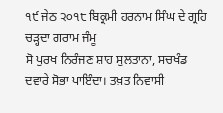੧੯ ਜੇਠ ੨੦੧੮ ਬਿਕ੍ਰਮੀ ਹਰਨਾਮ ਸਿੰਘ ਦੇ ਗ੍ਰਹਿ ਚੜ੍ਹਦਾ ਗਰਾਮ ਜੰਮੂ
ਸੋ ਪੁਰਖ ਨਿਰੰਜਣ ਸ਼ਾਹ ਸੁਲਤਾਨਾ, ਸਚਖੰਡ ਦਵਾਰੇ ਸੋਭਾ ਪਾਇੰਦਾ। ਤਖ਼ਤ ਨਿਵਾਸੀ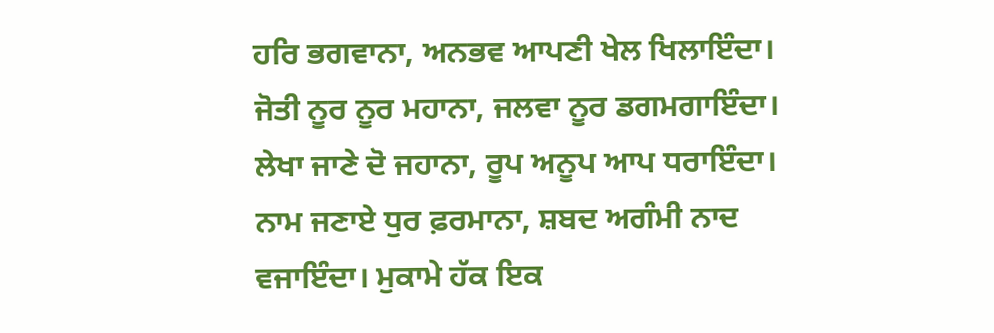ਹਰਿ ਭਗਵਾਨਾ, ਅਨਭਵ ਆਪਣੀ ਖੇਲ ਖਿਲਾਇੰਦਾ। ਜੋਤੀ ਨੂਰ ਨੂਰ ਮਹਾਨਾ, ਜਲਵਾ ਨੂਰ ਡਗਮਗਾਇੰਦਾ। ਲੇਖਾ ਜਾਣੇ ਦੋ ਜਹਾਨਾ, ਰੂਪ ਅਨੂਪ ਆਪ ਧਰਾਇੰਦਾ। ਨਾਮ ਜਣਾਏ ਧੁਰ ਫ਼ਰਮਾਨਾ, ਸ਼ਬਦ ਅਗੰਮੀ ਨਾਦ ਵਜਾਇੰਦਾ। ਮੁਕਾਮੇ ਹੱਕ ਇਕ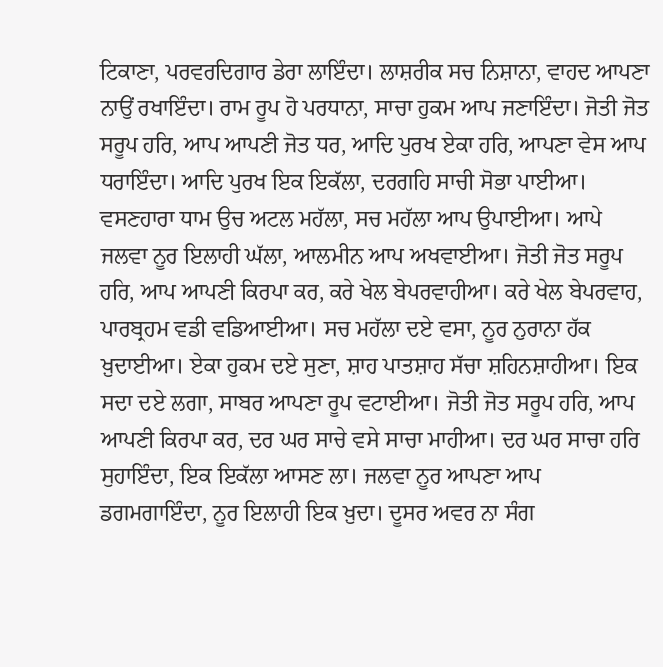ਟਿਕਾਣਾ, ਪਰਵਰਦਿਗਾਰ ਡੇਰਾ ਲਾਇੰਦਾ। ਲਾਸ਼ਰੀਕ ਸਚ ਨਿਸ਼ਾਨਾ, ਵਾਹਦ ਆਪਣਾ ਨਾਉਂ ਰਖਾਇੰਦਾ। ਰਾਮ ਰੂਪ ਹੋ ਪਰਧਾਨਾ, ਸਾਚਾ ਹੁਕਮ ਆਪ ਜਣਾਇੰਦਾ। ਜੋਤੀ ਜੋਤ ਸਰੂਪ ਹਰਿ, ਆਪ ਆਪਣੀ ਜੋਤ ਧਰ, ਆਦਿ ਪੁਰਖ ਏਕਾ ਹਰਿ, ਆਪਣਾ ਵੇਸ ਆਪ ਧਰਾਇੰਦਾ। ਆਦਿ ਪੁਰਖ ਇਕ ਇਕੱਲਾ, ਦਰਗਹਿ ਸਾਚੀ ਸੋਭਾ ਪਾਈਆ। ਵਸਣਹਾਰਾ ਧਾਮ ਉਚ ਅਟਲ ਮਹੱਲਾ, ਸਚ ਮਹੱਲਾ ਆਪ ਉਪਾਈਆ। ਆਪੇ ਜਲਵਾ ਨੂਰ ਇਲਾਹੀ ਘੱਲਾ, ਆਲਮੀਨ ਆਪ ਅਖਵਾਈਆ। ਜੋਤੀ ਜੋਤ ਸਰੂਪ ਹਰਿ, ਆਪ ਆਪਣੀ ਕਿਰਪਾ ਕਰ, ਕਰੇ ਖੇਲ ਬੇਪਰਵਾਹੀਆ। ਕਰੇ ਖੇਲ ਬੇਪਰਵਾਹ, ਪਾਰਬ੍ਰਹਮ ਵਡੀ ਵਡਿਆਈਆ। ਸਚ ਮਹੱਲਾ ਦਏ ਵਸਾ, ਨੂਰ ਨੁਰਾਨਾ ਹੱਕ ਖ਼ੁਦਾਈਆ। ਏਕਾ ਹੁਕਮ ਦਏ ਸੁਣਾ, ਸ਼ਾਹ ਪਾਤਸ਼ਾਹ ਸੱਚਾ ਸ਼ਹਿਨਸ਼ਾਹੀਆ। ਇਕ ਸਦਾ ਦਏ ਲਗਾ, ਸਾਬਰ ਆਪਣਾ ਰੂਪ ਵਟਾਈਆ। ਜੋਤੀ ਜੋਤ ਸਰੂਪ ਹਰਿ, ਆਪ ਆਪਣੀ ਕਿਰਪਾ ਕਰ, ਦਰ ਘਰ ਸਾਚੇ ਵਸੇ ਸਾਚਾ ਮਾਹੀਆ। ਦਰ ਘਰ ਸਾਚਾ ਹਰਿ ਸੁਹਾਇੰਦਾ, ਇਕ ਇਕੱਲਾ ਆਸਣ ਲਾ। ਜਲਵਾ ਨੂਰ ਆਪਣਾ ਆਪ ਡਗਮਗਾਇੰਦਾ, ਨੂਰ ਇਲਾਹੀ ਇਕ ਖ਼ੁਦਾ। ਦੂਸਰ ਅਵਰ ਨਾ ਸੰਗ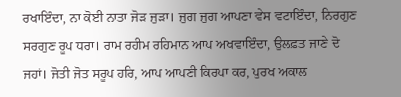ਰਖਾਇੰਦਾ, ਨਾ ਕੋਈ ਨਾਤਾ ਜੋੜ ਜੁੜਾ। ਜੁਗ ਜੁਗ ਆਪਣਾ ਵੇਸ ਵਟਾਇੰਦਾ, ਨਿਰਗੁਣ ਸਰਗੁਣ ਰੂਪ ਧਰਾ। ਰਾਮ ਰਹੀਮ ਰਹਿਮਾਨ ਆਪ ਅਖਵਾਇੰਦਾ, ਉਲਫ਼ਤ ਜਾਣੇ ਦੋ ਜਹਾਂ। ਜੋਤੀ ਜੋਤ ਸਰੂਪ ਹਰਿ, ਆਪ ਆਪਣੀ ਕਿਰਪਾ ਕਰ, ਪੁਰਖ ਅਕਾਲ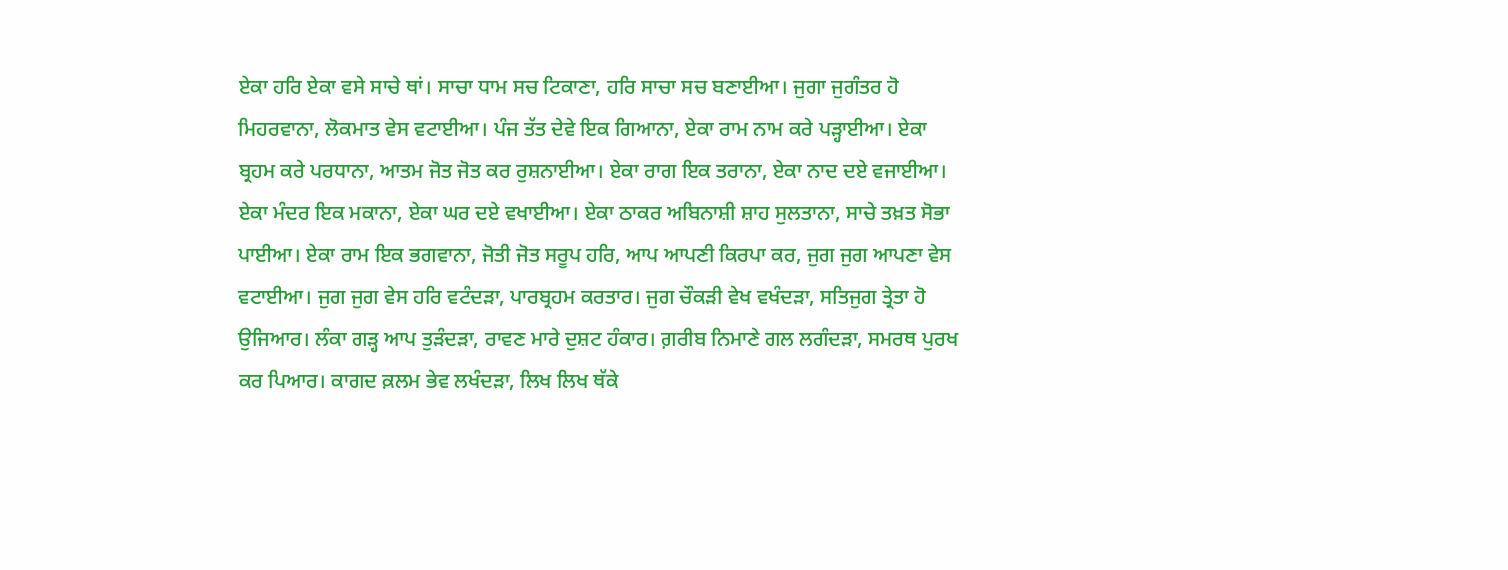ਏਕਾ ਹਰਿ ਏਕਾ ਵਸੇ ਸਾਚੇ ਥਾਂ। ਸਾਚਾ ਧਾਮ ਸਚ ਟਿਕਾਣਾ, ਹਰਿ ਸਾਚਾ ਸਚ ਬਣਾਈਆ। ਜੁਗਾ ਜੁਗੰਤਰ ਹੋ ਮਿਹਰਵਾਨਾ, ਲੋਕਮਾਤ ਵੇਸ ਵਟਾਈਆ। ਪੰਜ ਤੱਤ ਦੇਵੇ ਇਕ ਗਿਆਨਾ, ਏਕਾ ਰਾਮ ਨਾਮ ਕਰੇ ਪੜ੍ਹਾਈਆ। ਏਕਾ ਬ੍ਰਹਮ ਕਰੇ ਪਰਧਾਨਾ, ਆਤਮ ਜੋਤ ਜੋਤ ਕਰ ਰੁਸ਼ਨਾਈਆ। ਏਕਾ ਰਾਗ ਇਕ ਤਰਾਨਾ, ਏਕਾ ਨਾਦ ਦਏ ਵਜਾਈਆ। ਏਕਾ ਮੰਦਰ ਇਕ ਮਕਾਨਾ, ਏਕਾ ਘਰ ਦਏ ਵਖਾਈਆ। ਏਕਾ ਠਾਕਰ ਅਬਿਨਾਸ਼ੀ ਸ਼ਾਹ ਸੁਲਤਾਨਾ, ਸਾਚੇ ਤਖ਼ਤ ਸੋਭਾ ਪਾਈਆ। ਏਕਾ ਰਾਮ ਇਕ ਭਗਵਾਨਾ, ਜੋਤੀ ਜੋਤ ਸਰੂਪ ਹਰਿ, ਆਪ ਆਪਣੀ ਕਿਰਪਾ ਕਰ, ਜੁਗ ਜੁਗ ਆਪਣਾ ਵੇਸ ਵਟਾਈਆ। ਜੁਗ ਜੁਗ ਵੇਸ ਹਰਿ ਵਟੰਦੜਾ, ਪਾਰਬ੍ਰਹਮ ਕਰਤਾਰ। ਜੁਗ ਚੌਕੜੀ ਵੇਖ ਵਖੰਦੜਾ, ਸਤਿਜੁਗ ਤ੍ਰੇਤਾ ਹੋ ਉਜਿਆਰ। ਲੰਕਾ ਗੜ੍ਹ ਆਪ ਤੁੜੰਦੜਾ, ਰਾਵਣ ਮਾਰੇ ਦੁਸ਼ਟ ਹੰਕਾਰ। ਗ਼ਰੀਬ ਨਿਮਾਣੇ ਗਲ ਲਗੰਦੜਾ, ਸਮਰਥ ਪੁਰਖ ਕਰ ਪਿਆਰ। ਕਾਗਦ ਕ਼ਲਮ ਭੇਵ ਲਖੰਦੜਾ, ਲਿਖ ਲਿਖ ਥੱਕੇ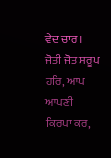ਵੇਦ ਚਾਰ। ਜੋਤੀ ਜੋਤ ਸਰੂਪ ਹਰਿ, ਆਪ ਆਪਣੀ ਕਿਰਪਾ ਕਰ,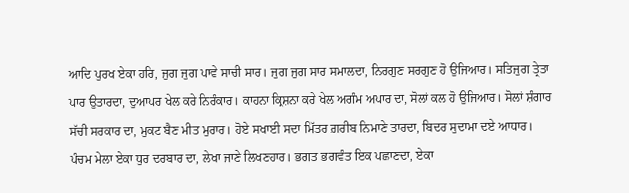ਆਦਿ ਪੁਰਖ ਏਕਾ ਹਰਿ, ਜੁਗ ਜੁਗ ਪਾਵੇ ਸਾਚੀ ਸਾਰ। ਜੁਗ ਜੁਗ ਸਾਰ ਸਮਾਲਦਾ, ਨਿਰਗੁਣ ਸਰਗੁਣ ਹੋ ਉਜਿਆਰ। ਸਤਿਜੁਗ ਤ੍ਰੇਤਾ ਪਾਰ ਉਤਾਰਦਾ, ਦੁਆਪਰ ਖੇਲ ਕਰੇ ਨਿਰੰਕਾਰ। ਕਾਹਨਾ ਕ੍ਰਿਸ਼ਨਾ ਕਰੇ ਖੇਲ ਅਗੰਮ ਅਪਾਰ ਦਾ, ਸੋਲਾਂ ਕਲ ਹੋ ਉਜਿਆਰ। ਸੋਲਾਂ ਸ਼ੰਗਾਰ ਸੱਚੀ ਸਰਕਾਰ ਦਾ, ਮੁਕਟ ਬੈਣ ਮੀਤ ਮੁਰਾਰ। ਹੋਏ ਸਖਾਈ ਸਦਾ ਮਿੱਤਰ ਗ਼ਰੀਬ ਨਿਮਾਣੇ ਤਾਰਦਾ, ਬਿਦਰ ਸੁਦਾਮਾ ਦਏ ਆਧਾਰ। ਪੰਚਮ ਮੇਲਾ ਏਕਾ ਧੁਰ ਦਰਬਾਰ ਦਾ, ਲੇਖਾ ਜਾਣੇ ਲਿਖਣਹਾਰ। ਭਗਤ ਭਗਵੰਤ ਇਕ ਪਛਾਣਦਾ, ਏਕਾ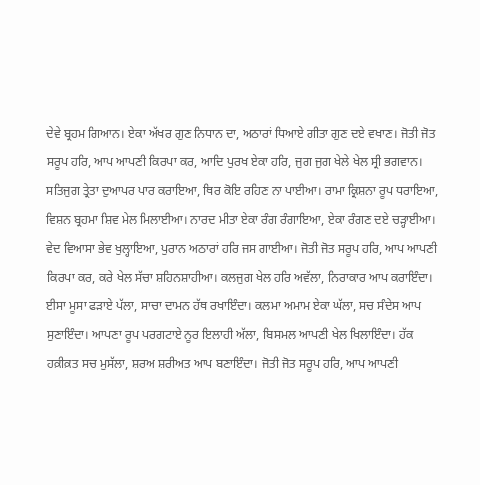ਦੇਵੇ ਬ੍ਰਹਮ ਗਿਆਨ। ਏਕਾ ਅੱਖਰ ਗੁਣ ਨਿਧਾਨ ਦਾ, ਅਠਾਰਾਂ ਧਿਆਏ ਗੀਤਾ ਗੁਣ ਦਏ ਵਖਾਣ। ਜੋਤੀ ਜੋਤ ਸਰੂਪ ਹਰਿ, ਆਪ ਆਪਣੀ ਕਿਰਪਾ ਕਰ, ਆਦਿ ਪੁਰਖ ਏਕਾ ਹਰਿ, ਜੁਗ ਜੁਗ ਖੇਲੇ ਖੇਲ ਸ੍ਰੀ ਭਗਵਾਨ। ਸਤਿਜੁਗ ਤ੍ਰੇਤਾ ਦੁਆਪਰ ਪਾਰ ਕਰਾਇਆ, ਥਿਰ ਕੋਇ ਰਹਿਣ ਨਾ ਪਾਈਆ। ਰਾਮਾ ਕ੍ਰਿਸ਼ਨਾ ਰੂਪ ਧਰਾਇਆ, ਵਿਸ਼ਨ ਬ੍ਰਹਮਾ ਸ਼ਿਵ ਮੇਲ ਮਿਲਾਈਆ। ਨਾਰਦ ਮੀਤਾ ਏਕਾ ਰੰਗ ਰੰਗਾਇਆ, ਏਕਾ ਰੰਗਣ ਦਏ ਚੜ੍ਹਾਈਆ। ਵੇਦ ਵਿਆਸਾ ਭੇਵ ਖੁਲ੍ਹਾਇਆ, ਪੁਰਾਨ ਅਠਾਰਾਂ ਹਰਿ ਜਸ ਗਾਈਆ। ਜੋਤੀ ਜੋਤ ਸਰੂਪ ਹਰਿ, ਆਪ ਆਪਣੀ ਕਿਰਪਾ ਕਰ, ਕਰੇ ਖੇਲ ਸੱਚਾ ਸ਼ਹਿਨਸ਼ਾਹੀਆ। ਕਲਜੁਗ ਖੇਲ ਹਰਿ ਅਵੱਲਾ, ਨਿਰਾਕਾਰ ਆਪ ਕਰਾਇੰਦਾ। ਈਸਾ ਮੂਸਾ ਫੜਾਏ ਪੱਲਾ, ਸਾਚਾ ਦਾਮਨ ਹੱਥ ਰਖਾਇੰਦਾ। ਕਲਮਾ ਅਮਾਮ ਏਕਾ ਘੱਲਾ, ਸਚ ਸੰਦੇਸ ਆਪ ਸੁਣਾਇੰਦਾ। ਆਪਣਾ ਰੂਪ ਪਰਗਟਾਏ ਨੂਰ ਇਲਾਹੀ ਅੱਲਾ, ਬਿਸਮਲ ਆਪਣੀ ਖੇਲ ਖਿਲਾਇੰਦਾ। ਹੱਕ ਹਕ਼ੀਕ਼ਤ ਸਚ ਮੁਸੱਲਾ, ਸ਼ਰਅ ਸ਼ਰੀਅਤ ਆਪ ਬਣਾਇੰਦਾ। ਜੋਤੀ ਜੋਤ ਸਰੂਪ ਹਰਿ, ਆਪ ਆਪਣੀ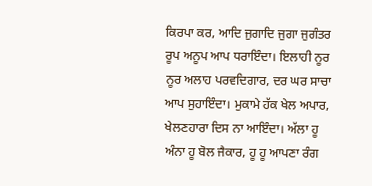ਕਿਰਪਾ ਕਰ, ਆਦਿ ਜੁਗਾਦਿ ਜੁਗਾ ਜੁਗੰਤਰ ਰੂਪ ਅਨੂਪ ਆਪ ਧਰਾਇੰਦਾ। ਇਲਾਹੀ ਨੂਰ ਨੂਰ ਅਲਾਹ ਪਰਵਦਿਗਾਰ, ਦਰ ਘਰ ਸਾਚਾ ਆਪ ਸੁਹਾਇੰਦਾ। ਮੁਕਾਮੇ ਹੱਕ ਖੇਲ ਅਪਾਰ, ਖੇਲਣਹਾਰਾ ਦਿਸ ਨਾ ਆਇੰਦਾ। ਅੱਲਾ ਹੂ ਅੰਨਾ ਹੂ ਬੋਲ ਜੈਕਾਰ, ਹੂ ਹੂ ਆਪਣਾ ਰੰਗ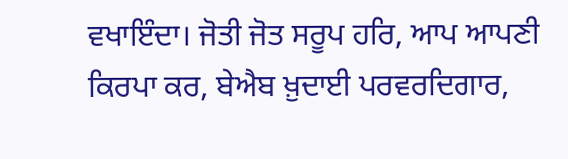ਵਖਾਇੰਦਾ। ਜੋਤੀ ਜੋਤ ਸਰੂਪ ਹਰਿ, ਆਪ ਆਪਣੀ ਕਿਰਪਾ ਕਰ, ਬੇਐਬ ਖ਼ੁਦਾਈ ਪਰਵਰਦਿਗਾਰ,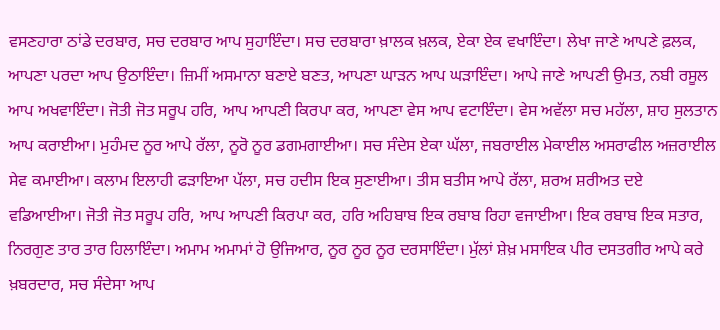ਵਸਣਹਾਰਾ ਠਾਂਡੇ ਦਰਬਾਰ, ਸਚ ਦਰਬਾਰ ਆਪ ਸੁਹਾਇੰਦਾ। ਸਚ ਦਰਬਾਰਾ ਖ਼ਾਲਕ ਖ਼ਲਕ, ਏਕਾ ਏਕ ਵਖਾਇੰਦਾ। ਲੇਖਾ ਜਾਣੇ ਆਪਣੇ ਫ਼ਲਕ, ਆਪਣਾ ਪਰਦਾ ਆਪ ਉਠਾਇੰਦਾ। ਜ਼ਿਮੀਂ ਅਸਮਾਨਾ ਬਣਾਏ ਬਣਤ, ਆਪਣਾ ਘਾੜਨ ਆਪ ਘੜਾਇੰਦਾ। ਆਪੇ ਜਾਣੇ ਆਪਣੀ ਉਮਤ, ਨਬੀ ਰਸੂਲ ਆਪ ਅਖਵਾਇੰਦਾ। ਜੋਤੀ ਜੋਤ ਸਰੂਪ ਹਰਿ, ਆਪ ਆਪਣੀ ਕਿਰਪਾ ਕਰ, ਆਪਣਾ ਵੇਸ ਆਪ ਵਟਾਇੰਦਾ। ਵੇਸ ਅਵੱਲਾ ਸਚ ਮਹੱਲਾ, ਸ਼ਾਹ ਸੁਲਤਾਨ ਆਪ ਕਰਾਈਆ। ਮੁਹੰਮਦ ਨੂਰ ਆਪੇ ਰੱਲਾ, ਨੂਰੋ ਨੂਰ ਡਗਮਗਾਈਆ। ਸਚ ਸੰਦੇਸ ਏਕਾ ਘੱਲਾ, ਜਬਰਾਈਲ ਮੇਕਾਈਲ ਅਸਰਾਫੀਲ ਅਜ਼ਰਾਈਲ ਸੇਵ ਕਮਾਈਆ। ਕਲਾਮ ਇਲਾਹੀ ਫੜਾਇਆ ਪੱਲਾ, ਸਚ ਹਦੀਸ ਇਕ ਸੁਣਾਈਆ। ਤੀਸ ਬਤੀਸ ਆਪੇ ਰੱਲਾ, ਸ਼ਰਅ ਸ਼ਰੀਅਤ ਦਏ ਵਡਿਆਈਆ। ਜੋਤੀ ਜੋਤ ਸਰੂਪ ਹਰਿ, ਆਪ ਆਪਣੀ ਕਿਰਪਾ ਕਰ, ਹਰਿ ਅਹਿਬਾਬ ਇਕ ਰਬਾਬ ਰਿਹਾ ਵਜਾਈਆ। ਇਕ ਰਬਾਬ ਇਕ ਸਤਾਰ, ਨਿਰਗੁਣ ਤਾਰ ਤਾਰ ਹਿਲਾਇੰਦਾ। ਅਮਾਮ ਅਮਾਮਾਂ ਹੋ ਉਜਿਆਰ, ਨੂਰ ਨੂਰ ਨੂਰ ਦਰਸਾਇੰਦਾ। ਮੁੱਲਾਂ ਸ਼ੇਖ਼ ਮਸਾਇਕ ਪੀਰ ਦਸਤਗੀਰ ਆਪੇ ਕਰੇ ਖ਼ਬਰਦਾਰ, ਸਚ ਸੰਦੇਸਾ ਆਪ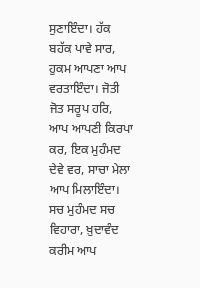ਸੁਣਾਇੰਦਾ। ਹੱਕ ਬਹੱਕ ਪਾਵੇ ਸਾਰ, ਹੁਕਮ ਆਪਣਾ ਆਪ ਵਰਤਾਇੰਦਾ। ਜੋਤੀ ਜੋਤ ਸਰੂਪ ਹਰਿ, ਆਪ ਆਪਣੀ ਕਿਰਪਾ ਕਰ, ਇਕ ਮੁਹੰਮਦ ਦੇਵੇ ਵਰ, ਸਾਚਾ ਮੇਲਾ ਆਪ ਮਿਲਾਇੰਦਾ। ਸਚ ਮੁਹੰਮਦ ਸਚ ਵਿਹਾਰਾ, ਖ਼ੁਦਾਵੰਦ ਕਰੀਮ ਆਪ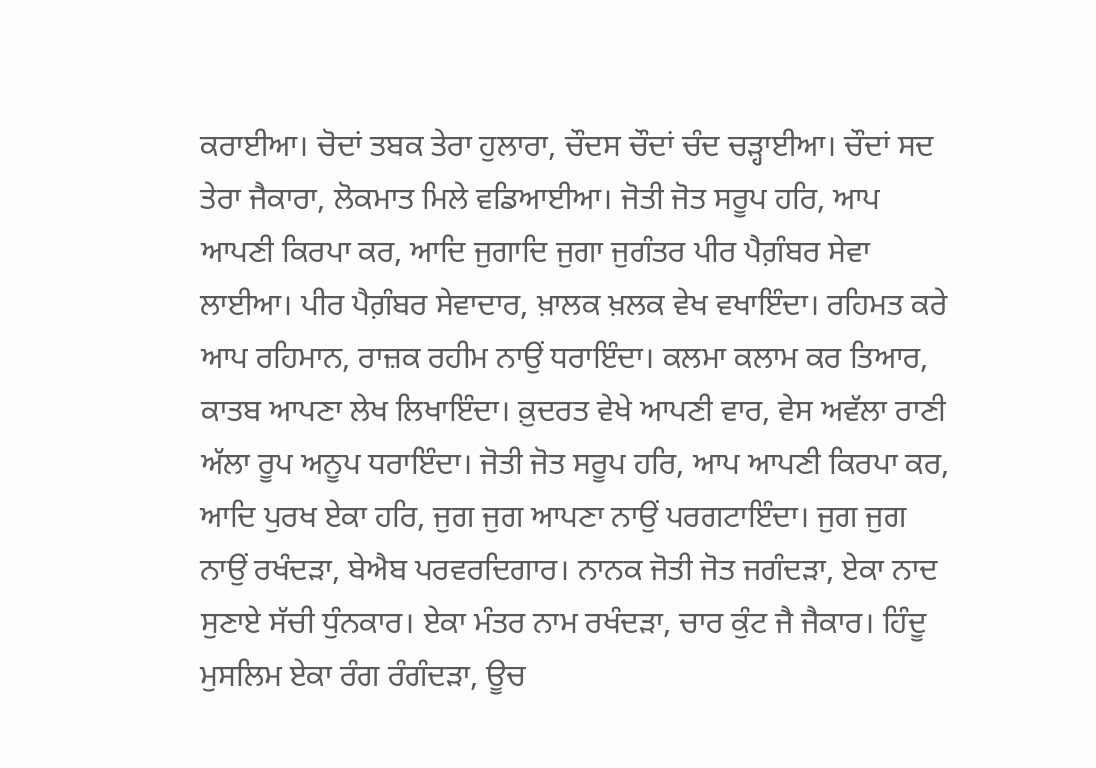ਕਰਾਈਆ। ਚੋਦਾਂ ਤਬਕ ਤੇਰਾ ਹੁਲਾਰਾ, ਚੌਦਸ ਚੌਦਾਂ ਚੰਦ ਚੜ੍ਹਾਈਆ। ਚੌਦਾਂ ਸਦ ਤੇਰਾ ਜੈਕਾਰਾ, ਲੋਕਮਾਤ ਮਿਲੇ ਵਡਿਆਈਆ। ਜੋਤੀ ਜੋਤ ਸਰੂਪ ਹਰਿ, ਆਪ ਆਪਣੀ ਕਿਰਪਾ ਕਰ, ਆਦਿ ਜੁਗਾਦਿ ਜੁਗਾ ਜੁਗੰਤਰ ਪੀਰ ਪੈਗ਼ੰਬਰ ਸੇਵਾ ਲਾਈਆ। ਪੀਰ ਪੈਗ਼ੰਬਰ ਸੇਵਾਦਾਰ, ਖ਼ਾਲਕ ਖ਼ਲਕ ਵੇਖ ਵਖਾਇੰਦਾ। ਰਹਿਮਤ ਕਰੇ ਆਪ ਰਹਿਮਾਨ, ਰਾਜ਼ਕ ਰਹੀਮ ਨਾਉਂ ਧਰਾਇੰਦਾ। ਕਲਮਾ ਕਲਾਮ ਕਰ ਤਿਆਰ, ਕਾਤਬ ਆਪਣਾ ਲੇਖ ਲਿਖਾਇੰਦਾ। ਕ਼ੁਦਰਤ ਵੇਖੇ ਆਪਣੀ ਵਾਰ, ਵੇਸ ਅਵੱਲਾ ਰਾਣੀ ਅੱਲਾ ਰੂਪ ਅਨੂਪ ਧਰਾਇੰਦਾ। ਜੋਤੀ ਜੋਤ ਸਰੂਪ ਹਰਿ, ਆਪ ਆਪਣੀ ਕਿਰਪਾ ਕਰ, ਆਦਿ ਪੁਰਖ ਏਕਾ ਹਰਿ, ਜੁਗ ਜੁਗ ਆਪਣਾ ਨਾਉਂ ਪਰਗਟਾਇੰਦਾ। ਜੁਗ ਜੁਗ ਨਾਉਂ ਰਖੰਦੜਾ, ਬੇਐਬ ਪਰਵਰਦਿਗਾਰ। ਨਾਨਕ ਜੋਤੀ ਜੋਤ ਜਗੰਦੜਾ, ਏਕਾ ਨਾਦ ਸੁਣਾਏ ਸੱਚੀ ਧੁੰਨਕਾਰ। ਏਕਾ ਮੰਤਰ ਨਾਮ ਰਖੰਦੜਾ, ਚਾਰ ਕੁੰਟ ਜੈ ਜੈਕਾਰ। ਹਿੰਦੂ ਮੁਸਲਿਮ ਏਕਾ ਰੰਗ ਰੰਗੰਦੜਾ, ਊਚ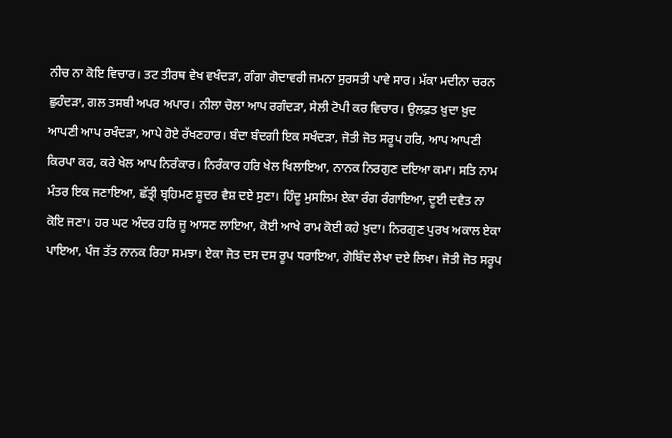ਨੀਚ ਨਾ ਕੋਇ ਵਿਚਾਰ। ਤਟ ਤੀਰਥ ਵੇਖ ਵਖੰਦੜਾ, ਗੰਗਾ ਗੋਦਾਵਰੀ ਜਮਨਾ ਸੁਰਸਤੀ ਪਾਵੇ ਸਾਰ। ਮੱਕਾ ਮਦੀਨਾ ਚਰਨ ਛੁਹੰਦੜਾ, ਗਲ ਤਸਬੀ ਅਪਰ ਅਪਾਰ। ਨੀਲਾ ਚੋਲਾ ਆਪ ਰਗੰਦੜਾ, ਸੇਲੀ ਟੋਪੀ ਕਰ ਵਿਚਾਰ। ਉਲਫ਼ਤ ਖ਼ੁਦਾ ਖ਼ੁਦ ਆਪਣੀ ਆਪ ਰਖੰਦੜਾ, ਆਪੇ ਹੋਏ ਰੱਖਣਹਾਰ। ਬੰਦਾ ਬੰਦਗੀ ਇਕ ਸਖੰਦੜਾ, ਜੋਤੀ ਜੋਤ ਸਰੂਪ ਹਰਿ, ਆਪ ਆਪਣੀ ਕਿਰਪਾ ਕਰ, ਕਰੇ ਖੇਲ ਆਪ ਨਿਰੰਕਾਰ। ਨਿਰੰਕਾਰ ਹਰਿ ਖੇਲ ਖਿਲਾਇਆ, ਨਾਨਕ ਨਿਰਗੁਣ ਦਇਆ ਕਮਾ। ਸਤਿ ਨਾਮ ਮੰਤਰ ਇਕ ਜਣਾਇਆ, ਛੱਤ੍ਰੀ ਬ੍ਰਹਿਮਣ ਸ਼ੂਦਰ ਵੈਸ਼ ਦਏ ਸੁਣਾ। ਹਿੰਦੂ ਮੁਸਲਿਮ ਏਕਾ ਰੰਗ ਰੰਗਾਇਆ, ਦੂਈ ਦਵੈਤ ਨਾ ਕੋਇ ਜਣਾ। ਹਰ ਘਟ ਅੰਦਰ ਹਰਿ ਜੂ ਆਸਣ ਲਾਇਆ, ਕੋਈ ਆਖੇ ਰਾਮ ਕੋਈ ਕਹੇ ਖ਼ੁਦਾ। ਨਿਰਗੁਣ ਪੁਰਖ ਅਕਾਲ ਏਕਾ ਪਾਇਆ, ਪੰਜ ਤੱਤ ਨਾਨਕ ਰਿਹਾ ਸਮਝਾ। ਏਕਾ ਜੋਤ ਦਸ ਦਸ ਰੂਪ ਧਰਾਇਆ, ਗੋਬਿੰਦ ਲੇਖਾ ਦਏ ਲਿਖਾ। ਜੋਤੀ ਜੋਤ ਸਰੂਪ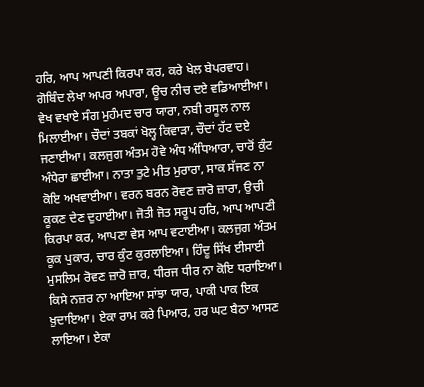ਹਰਿ, ਆਪ ਆਪਣੀ ਕਿਰਪਾ ਕਰ, ਕਰੇ ਖੇਲ ਬੇਪਰਵਾਹ। ਗੋਬਿੰਦ ਲੇਖਾ ਅਪਰ ਅਪਾਰਾ, ਊਚ ਨੀਚ ਦਏ ਵਡਿਆਈਆ। ਵੇਖ ਵਖਾਏ ਸੰਗ ਮੁਹੰਮਦ ਚਾਰ ਯਾਰਾ, ਨਬੀ ਰਸੂਲ ਨਾਲ ਮਿਲਾਈਆ। ਚੌਦਾਂ ਤਬਕਾਂ ਖੋਲ੍ਹ ਕਿਵਾੜਾ, ਚੌਦਾਂ ਹੱਟ ਦਏ ਜਣਾਈਆ। ਕਲਜੁਗ ਅੰਤਮ ਹੋਵੇ ਅੰਧ ਅੰਧਿਆਰਾ, ਚਾਰੋਂ ਕੁੰਟ ਅੰਧੇਰਾ ਛਾਈਆ। ਨਾਤਾ ਤੁਟੇ ਮੀਤ ਮੁਰਾਰਾ, ਸਾਕ ਸੱਜਣ ਨਾ ਕੋਇ ਅਖਵਾਈਆ। ਵਰਨ ਬਰਨ ਰੋਵਣ ਜ਼ਾਰੋ ਜ਼ਾਰਾ, ਉਚੀ ਕੂਕਣ ਦੇਣ ਦੁਹਾਈਆ। ਜੋਤੀ ਜੋਤ ਸਰੂਪ ਹਰਿ, ਆਪ ਆਪਣੀ ਕਿਰਪਾ ਕਰ, ਆਪਣਾ ਵੇਸ ਆਪ ਵਟਾਈਆ। ਕਲਜੁਗ ਅੰਤਮ ਕੂਕ ਪੁਕਾਰ, ਚਾਰ ਕੁੰਟ ਕੁਰਲਾਇਆ। ਹਿੰਦੂ ਸਿੱਖ ਈਸਾਈ ਮੁਸਲਿਮ ਰੋਵਣ ਜ਼ਾਰੋ ਜ਼ਾਰ, ਧੀਰਜ ਧੀਰ ਨਾ ਕੋਇ ਧਰਾਇਆ। ਕਿਸੇ ਨਜ਼ਰ ਨਾ ਆਇਆ ਸਾਂਝਾ ਯਾਰ, ਪਾਕੀ ਪਾਕ ਇਕ ਖ਼ੁਦਾਇਆ। ਏਕਾ ਰਾਮ ਕਰੇ ਪਿਆਰ, ਹਰ ਘਟ ਬੈਠਾ ਆਸਣ ਲਾਇਆ। ਏਕਾ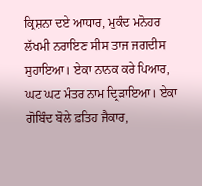ਕ੍ਰਿਸ਼ਨਾ ਦਏ ਆਧਾਰ, ਮੁਕੰਦ ਮਨੋਹਰ ਲੱਖਮੀ ਨਰਾਇਣ ਸੀਸ ਤਾਜ ਜਗਦੀਸ ਸੁਹਾਇਆ। ਏਕਾ ਨਾਨਕ ਕਰੇ ਪਿਆਰ, ਘਟ ਘਟ ਮੰਤਰ ਨਾਮ ਦ੍ਰਿੜਾਇਆ। ਏਕਾ ਗੋਬਿੰਦ ਬੋਲੇ ਫ਼ਤਿਹ ਜੈਕਾਰ,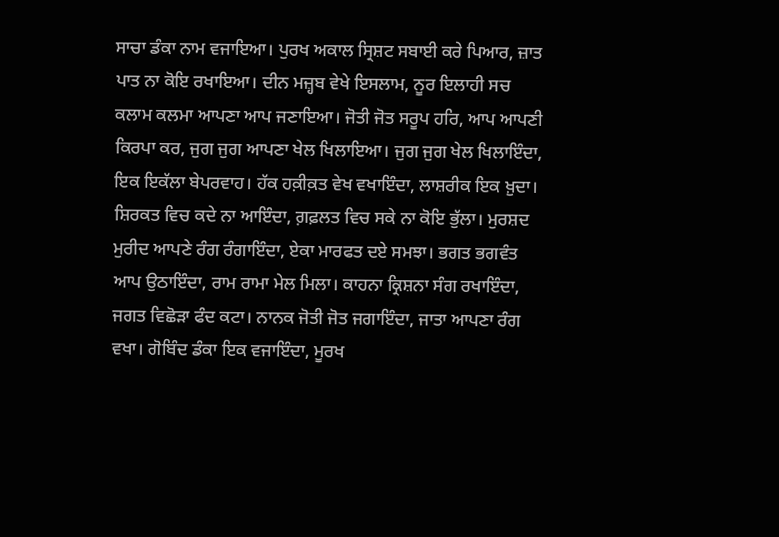ਸਾਚਾ ਡੰਕਾ ਨਾਮ ਵਜਾਇਆ। ਪੁਰਖ ਅਕਾਲ ਸ੍ਰਿਸ਼ਟ ਸਬਾਈ ਕਰੇ ਪਿਆਰ, ਜ਼ਾਤ ਪਾਤ ਨਾ ਕੋਇ ਰਖਾਇਆ। ਦੀਨ ਮਜ਼੍ਹਬ ਵੇਖੇ ਇਸਲਾਮ, ਨੂਰ ਇਲਾਹੀ ਸਚ ਕਲਾਮ ਕਲਮਾ ਆਪਣਾ ਆਪ ਜਣਾਇਆ। ਜੋਤੀ ਜੋਤ ਸਰੂਪ ਹਰਿ, ਆਪ ਆਪਣੀ ਕਿਰਪਾ ਕਰ, ਜੁਗ ਜੁਗ ਆਪਣਾ ਖੇਲ ਖਿਲਾਇਆ। ਜੁਗ ਜੁਗ ਖੇਲ ਖਿਲਾਇੰਦਾ, ਇਕ ਇਕੱਲਾ ਬੇਪਰਵਾਹ। ਹੱਕ ਹਕ਼ੀਕ਼ਤ ਵੇਖ ਵਖਾਇੰਦਾ, ਲਾਸ਼ਰੀਕ ਇਕ ਖ਼ੁਦਾ। ਸ਼ਿਰਕਤ ਵਿਚ ਕਦੇ ਨਾ ਆਇੰਦਾ, ਗ਼ਫ਼ਲਤ ਵਿਚ ਸਕੇ ਨਾ ਕੋਇ ਭੁੱਲਾ। ਮੁਰਸ਼ਦ ਮੁਰੀਦ ਆਪਣੇ ਰੰਗ ਰੰਗਾਇੰਦਾ, ਏਕਾ ਮਾਰਫਤ ਦਏ ਸਮਝਾ। ਭਗਤ ਭਗਵੰਤ ਆਪ ਉਠਾਇੰਦਾ, ਰਾਮ ਰਾਮਾ ਮੇਲ ਮਿਲਾ। ਕਾਹਨਾ ਕ੍ਰਿਸ਼ਨਾ ਸੰਗ ਰਖਾਇੰਦਾ, ਜਗਤ ਵਿਛੋੜਾ ਫੰਦ ਕਟਾ। ਨਾਨਕ ਜੋਤੀ ਜੋਤ ਜਗਾਇੰਦਾ, ਜਾਤਾ ਆਪਣਾ ਰੰਗ ਵਖਾ। ਗੋਬਿੰਦ ਡੰਕਾ ਇਕ ਵਜਾਇੰਦਾ, ਮੂਰਖ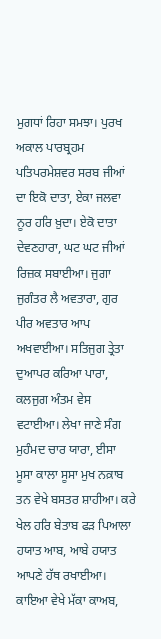ਮੁਗਧਾਂ ਰਿਹਾ ਸਮਝਾ। ਪੁਰਖ ਅਕਾਲ ਪਾਰਬ੍ਰਹਮ ਪਤਿਪਰਮੇਸ਼ਵਰ ਸਰਬ ਜੀਆਂ ਦਾ ਇਕੋ ਦਾਤਾ, ਏਕਾ ਜਲਵਾ ਨੂਰ ਹਰਿ ਖ਼ੁਦਾ। ਏਕੋ ਦਾਤਾ ਦੇਵਣਹਾਰਾ, ਘਟ ਘਟ ਜੀਆਂ ਰਿਜ਼ਕ ਸਬਾਈਆ। ਜੁਗਾ ਜੁਗੰਤਰ ਲੈ ਅਵਤਾਰਾ, ਗੁਰ ਪੀਰ ਅਵਤਾਰ ਆਪ ਅਖਵਾਈਆ। ਸਤਿਜੁਗ ਤ੍ਰੇਤਾ ਦੁਆਪਰ ਕਰਿਆ ਪਾਰਾ, ਕਲਜੁਗ ਅੰਤਮ ਵੇਸ ਵਟਾਈਆ। ਲੇਖਾ ਜਾਣੇ ਸੰਗ ਮੁਹੰਮਦ ਚਾਰ ਯਾਰਾ, ਈਸਾ ਮੂਸਾ ਕਾਲਾ ਸੂਸਾ ਮੁਖ ਨਕ਼ਾਬ ਤਨ ਵੇਖੇ ਬਸਤਰ ਸ਼ਾਹੀਆ। ਕਰੇ ਖੇਲ ਹਰਿ ਬੇਤਾਬ ਫੜ ਪਿਆਲਾ ਹਯਾਤ ਆਬ, ਆਬੇ ਹਯਾਤ ਆਪਣੇ ਹੱਥ ਰਖਾਈਆ। ਕਾਇਆ ਵੇਖੇ ਮੱਕਾ ਕਾਅਬ,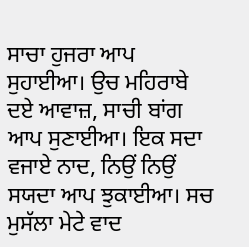ਸਾਚਾ ਹੁਜਰਾ ਆਪ ਸੁਹਾਈਆ। ਉਚ ਮਹਿਰਾਬੇ ਦਏ ਆਵਾਜ਼, ਸਾਚੀ ਬਾਂਗ ਆਪ ਸੁਣਾਈਆ। ਇਕ ਸਦਾ ਵਜਾਏ ਨਾਦ, ਨਿਉਂ ਨਿਉਂ ਸਯਦਾ ਆਪ ਝੁਕਾਈਆ। ਸਚ ਮੁਸੱਲਾ ਮੇਟੇ ਵਾਦ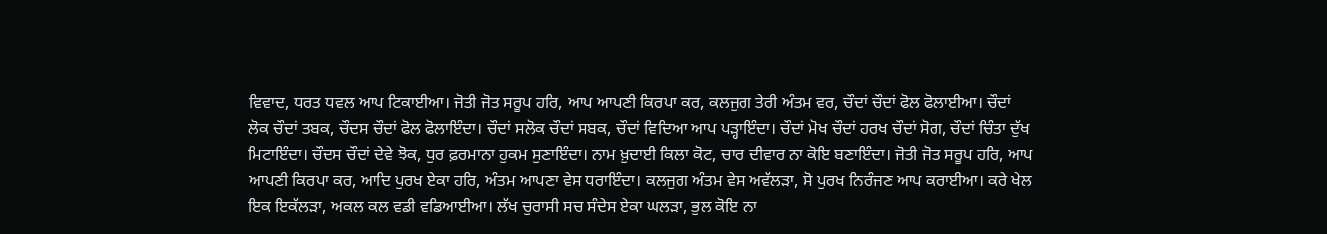ਵਿਵਾਦ, ਧਰਤ ਧਵਲ ਆਪ ਟਿਕਾਈਆ। ਜੋਤੀ ਜੋਤ ਸਰੂਪ ਹਰਿ, ਆਪ ਆਪਣੀ ਕਿਰਪਾ ਕਰ, ਕਲਜੁਗ ਤੇਰੀ ਅੰਤਮ ਵਰ, ਚੌਦਾਂ ਚੌਦਾਂ ਫੋਲ ਫੋਲਾਈਆ। ਚੌਦਾਂ ਲੋਕ ਚੌਦਾਂ ਤਬਕ, ਚੌਦਸ ਚੌਦਾਂ ਫੋਲ ਫੋਲਾਇੰਦਾ। ਚੌਦਾਂ ਸਲੋਕ ਚੌਦਾਂ ਸਬਕ, ਚੌਦਾਂ ਵਿਦਿਆ ਆਪ ਪੜ੍ਹਾਇੰਦਾ। ਚੌਦਾਂ ਮੋਖ ਚੌਦਾਂ ਹਰਖ ਚੌਦਾਂ ਸੋਗ, ਚੌਦਾਂ ਚਿੰਤਾ ਦੁੱਖ ਮਿਟਾਇੰਦਾ। ਚੌਦਸ ਚੌਦਾਂ ਦੇਵੇ ਝੋਕ, ਧੁਰ ਫ਼ਰਮਾਨਾ ਹੁਕਮ ਸੁਣਾਇੰਦਾ। ਨਾਮ ਖ਼ੁਦਾਈ ਕਿਲਾ ਕੋਟ, ਚਾਰ ਦੀਵਾਰ ਨਾ ਕੋਇ ਬਣਾਇੰਦਾ। ਜੋਤੀ ਜੋਤ ਸਰੂਪ ਹਰਿ, ਆਪ ਆਪਣੀ ਕਿਰਪਾ ਕਰ, ਆਦਿ ਪੁਰਖ ਏਕਾ ਹਰਿ, ਅੰਤਮ ਆਪਣਾ ਵੇਸ ਧਰਾਇੰਦਾ। ਕਲਜੁਗ ਅੰਤਮ ਵੇਸ ਅਵੱਲੜਾ, ਸੋ ਪੁਰਖ ਨਿਰੰਜਣ ਆਪ ਕਰਾਈਆ। ਕਰੇ ਖੇਲ ਇਕ ਇਕੱਲੜਾ, ਅਕਲ ਕਲ ਵਡੀ ਵਡਿਆਈਆ। ਲੱਖ ਚੁਰਾਸੀ ਸਚ ਸੰਦੇਸ ਏਕਾ ਘਲੜਾ, ਭੁਲ ਕੋਇ ਨਾ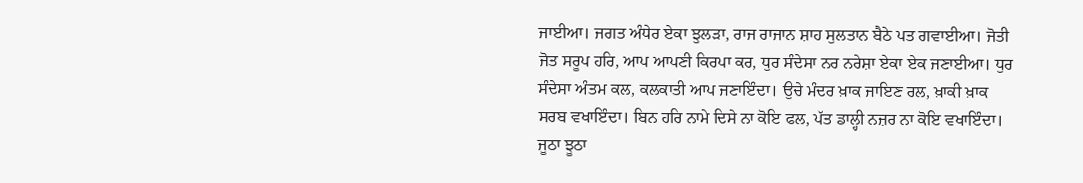ਜਾਈਆ। ਜਗਤ ਅੰਧੇਰ ਏਕਾ ਝੁਲੜਾ, ਰਾਜ ਰਾਜਾਨ ਸ਼ਾਹ ਸੁਲਤਾਨ ਬੈਠੇ ਪਤ ਗਵਾਈਆ। ਜੋਤੀ ਜੋਤ ਸਰੂਪ ਹਰਿ, ਆਪ ਆਪਣੀ ਕਿਰਪਾ ਕਰ, ਧੁਰ ਸੰਦੇਸਾ ਨਰ ਨਰੇਸ਼ਾ ਏਕਾ ਏਕ ਜਣਾਈਆ। ਧੁਰ ਸੰਦੇਸਾ ਅੰਤਮ ਕਲ, ਕਲਕਾਤੀ ਆਪ ਜਣਾਇੰਦਾ। ਉਚੇ ਮੰਦਰ ਖ਼ਾਕ ਜਾਇਣ ਰਲ, ਖ਼ਾਕੀ ਖ਼ਾਕ ਸਰਬ ਵਖਾਇੰਦਾ। ਬਿਨ ਹਰਿ ਨਾਮੇ ਦਿਸੇ ਨਾ ਕੋਇ ਫਲ, ਪੱਤ ਡਾਲ੍ਹੀ ਨਜ਼ਰ ਨਾ ਕੋਇ ਵਖਾਇੰਦਾ। ਜੂਠਾ ਝੂਠਾ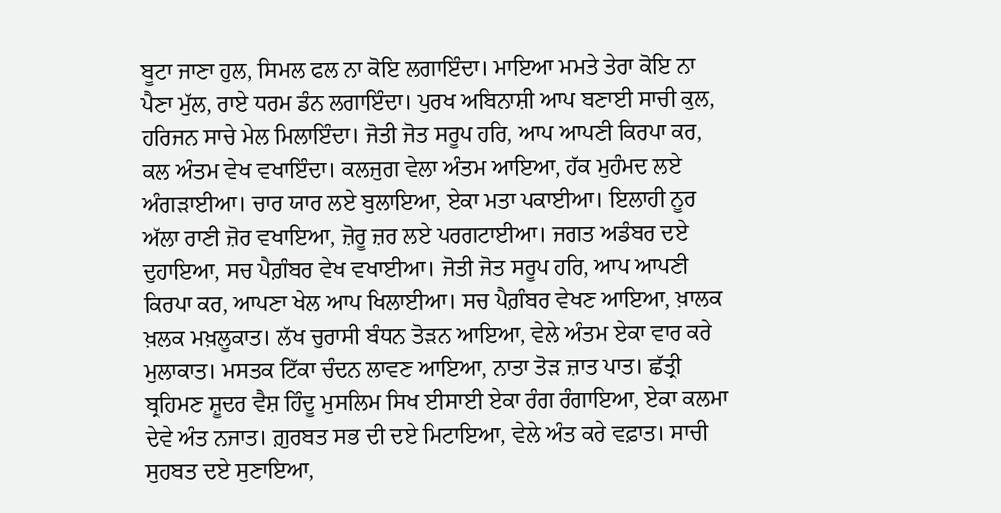ਬੂਟਾ ਜਾਣਾ ਹੁਲ, ਸਿਮਲ ਫਲ ਨਾ ਕੋਇ ਲਗਾਇੰਦਾ। ਮਾਇਆ ਮਮਤੇ ਤੇਰਾ ਕੋਇ ਨਾ ਪੈਣਾ ਮੁੱਲ, ਰਾਏ ਧਰਮ ਡੰਨ ਲਗਾਇੰਦਾ। ਪੁਰਖ ਅਬਿਨਾਸ਼ੀ ਆਪ ਬਣਾਈ ਸਾਚੀ ਕੁਲ, ਹਰਿਜਨ ਸਾਚੇ ਮੇਲ ਮਿਲਾਇੰਦਾ। ਜੋਤੀ ਜੋਤ ਸਰੂਪ ਹਰਿ, ਆਪ ਆਪਣੀ ਕਿਰਪਾ ਕਰ, ਕਲ ਅੰਤਮ ਵੇਖ ਵਖਾਇੰਦਾ। ਕਲਜੁਗ ਵੇਲਾ ਅੰਤਮ ਆਇਆ, ਹੱਕ ਮੁਹੰਮਦ ਲਏ ਅੰਗੜਾਈਆ। ਚਾਰ ਯਾਰ ਲਏ ਬੁਲਾਇਆ, ਏਕਾ ਮਤਾ ਪਕਾਈਆ। ਇਲਾਹੀ ਨੂਰ ਅੱਲਾ ਰਾਣੀ ਜ਼ੋਰ ਵਖਾਇਆ, ਜ਼ੋਰੂ ਜ਼ਰ ਲਏ ਪਰਗਟਾਈਆ। ਜਗਤ ਅਡੰਬਰ ਦਏ ਦੁਹਾਇਆ, ਸਚ ਪੈਗ਼ੰਬਰ ਵੇਖ ਵਖਾਈਆ। ਜੋਤੀ ਜੋਤ ਸਰੂਪ ਹਰਿ, ਆਪ ਆਪਣੀ ਕਿਰਪਾ ਕਰ, ਆਪਣਾ ਖੇਲ ਆਪ ਖਿਲਾਈਆ। ਸਚ ਪੈਗ਼ੰਬਰ ਵੇਖਣ ਆਇਆ, ਖ਼ਾਲਕ ਖ਼ਲਕ ਮਖ਼ਲੂਕਾਤ। ਲੱਖ ਚੁਰਾਸੀ ਬੰਧਨ ਤੋੜਨ ਆਇਆ, ਵੇਲੇ ਅੰਤਮ ਏਕਾ ਵਾਰ ਕਰੇ ਮੁਲਾਕਾਤ। ਮਸਤਕ ਟਿੱਕਾ ਚੰਦਨ ਲਾਵਣ ਆਇਆ, ਨਾਤਾ ਤੋੜ ਜ਼ਾਤ ਪਾਤ। ਛੱਤ੍ਰੀ ਬ੍ਰਹਿਮਣ ਸ਼ੂਦਰ ਵੈਸ਼ ਹਿੰਦੂ ਮੁਸਲਿਮ ਸਿਖ ਈਸਾਈ ਏਕਾ ਰੰਗ ਰੰਗਾਇਆ, ਏਕਾ ਕਲਮਾ ਦੇਵੇ ਅੰਤ ਨਜਾਤ। ਗ਼ੁਰਬਤ ਸਭ ਦੀ ਦਏ ਮਿਟਾਇਆ, ਵੇਲੇ ਅੰਤ ਕਰੇ ਵਫ਼ਾਤ। ਸਾਚੀ ਸੁਹਬਤ ਦਏ ਸੁਣਾਇਆ,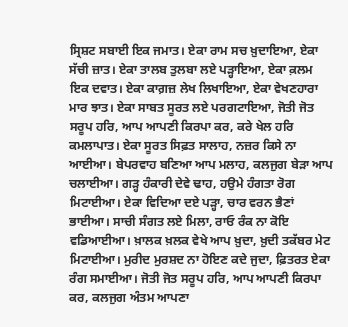ਸ੍ਰਿਸ਼ਟ ਸਬਾਈ ਇਕ ਜਮਾਤ। ਏਕਾ ਰਾਮ ਸਚ ਖ਼ੁਦਾਇਆ, ਏਕਾ ਸੱਚੀ ਜ਼ਾਤ। ਏਕਾ ਤਾਲਬ ਤੁਲਬਾ ਲਏ ਪੜ੍ਹਾਇਆ, ਏਕਾ ਕ਼ਲਮ ਇਕ ਦਵਾਤ। ਏਕਾ ਕਾਗ਼ਜ਼ ਲੇਖ ਲਿਖਾਇਆ, ਏਕਾ ਵੇਖਣਹਾਰਾ ਮਾਰ ਝਾਤ। ਏਕਾ ਸਾਬਤ ਸੂਰਤ ਲਏ ਪਰਗਟਾਇਆ, ਜੋਤੀ ਜੋਤ ਸਰੂਪ ਹਰਿ, ਆਪ ਆਪਣੀ ਕਿਰਪਾ ਕਰ, ਕਰੇ ਖੇਲ ਹਰਿ ਕਮਲਾਪਾਤ। ਏਕਾ ਸੂਰਤ ਸਿਫ਼ਤ ਸਾਲਾਹ, ਨਜ਼ਰ ਕਿਸੇ ਨਾ ਆਈਆ। ਬੇਪਰਵਾਹ ਬਣਿਆ ਆਪ ਮਲਾਹ, ਕਲਜੁਗ ਬੇੜਾ ਆਪ ਚਲਾਈਆ। ਗੜ੍ਹ ਹੰਕਾਰੀ ਦੇਵੇ ਢਾਹ, ਹਉਮੇ ਹੰਗਤਾ ਰੋਗ ਮਿਟਾਈਆ। ਏਕਾ ਵਿਦਿਆ ਦਏ ਪੜ੍ਹਾ, ਚਾਰ ਵਰਨ ਭੈਣਾਂ ਭਾਈਆ। ਸਾਚੀ ਸੰਗਤ ਲਏ ਮਿਲਾ, ਰਾਓ ਰੰਕ ਨਾ ਕੋਇ ਵਡਿਆਈਆ। ਖ਼ਾਲਕ ਖ਼ਲਕ ਵੇਖੇ ਆਪ ਖ਼ੁਦਾ, ਖ਼ੁਦੀ ਤਕੱਬਰ ਮੇਟ ਮਿਟਾਈਆ। ਮੁਰੀਦ ਮੁਰਸ਼ਦ ਨਾ ਹੋਇਣ ਕਦੇ ਜੁਦਾ, ਫ਼ਿਤਰਤ ਏਕਾ ਰੰਗ ਸਮਾਈਆ। ਜੋਤੀ ਜੋਤ ਸਰੂਪ ਹਰਿ, ਆਪ ਆਪਣੀ ਕਿਰਪਾ ਕਰ, ਕਲਜੁਗ ਅੰਤਮ ਆਪਣਾ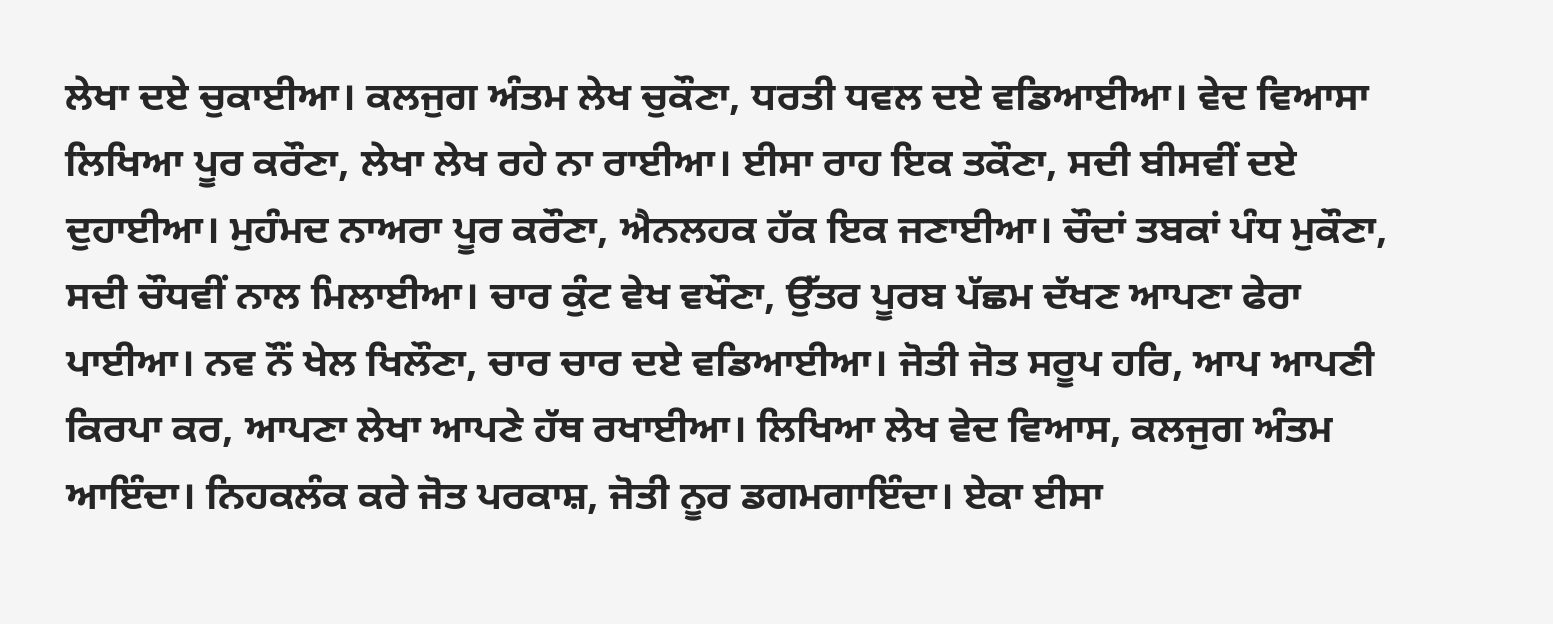ਲੇਖਾ ਦਏ ਚੁਕਾਈਆ। ਕਲਜੁਗ ਅੰਤਮ ਲੇਖ ਚੁਕੌਣਾ, ਧਰਤੀ ਧਵਲ ਦਏ ਵਡਿਆਈਆ। ਵੇਦ ਵਿਆਸਾ ਲਿਖਿਆ ਪੂਰ ਕਰੌਣਾ, ਲੇਖਾ ਲੇਖ ਰਹੇ ਨਾ ਰਾਈਆ। ਈਸਾ ਰਾਹ ਇਕ ਤਕੌਣਾ, ਸਦੀ ਬੀਸਵੀਂ ਦਏ ਦੁਹਾਈਆ। ਮੁਹੰਮਦ ਨਾਅਰਾ ਪੂਰ ਕਰੌਣਾ, ਐਨਲਹਕ ਹੱਕ ਇਕ ਜਣਾਈਆ। ਚੌਦਾਂ ਤਬਕਾਂ ਪੰਧ ਮੁਕੌਣਾ, ਸਦੀ ਚੌਧਵੀਂ ਨਾਲ ਮਿਲਾਈਆ। ਚਾਰ ਕੁੰਟ ਵੇਖ ਵਖੌਣਾ, ਉੱਤਰ ਪੂਰਬ ਪੱਛਮ ਦੱਖਣ ਆਪਣਾ ਫੇਰਾ ਪਾਈਆ। ਨਵ ਨੌਂ ਖੇਲ ਖਿਲੌਣਾ, ਚਾਰ ਚਾਰ ਦਏ ਵਡਿਆਈਆ। ਜੋਤੀ ਜੋਤ ਸਰੂਪ ਹਰਿ, ਆਪ ਆਪਣੀ ਕਿਰਪਾ ਕਰ, ਆਪਣਾ ਲੇਖਾ ਆਪਣੇ ਹੱਥ ਰਖਾਈਆ। ਲਿਖਿਆ ਲੇਖ ਵੇਦ ਵਿਆਸ, ਕਲਜੁਗ ਅੰਤਮ ਆਇੰਦਾ। ਨਿਹਕਲੰਕ ਕਰੇ ਜੋਤ ਪਰਕਾਸ਼, ਜੋਤੀ ਨੂਰ ਡਗਮਗਾਇੰਦਾ। ਏਕਾ ਈਸਾ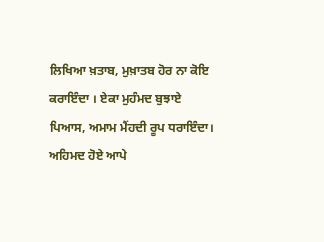ਲਿਖਿਆ ਖ਼ਤਾਬ, ਮੁਖ਼ਾਤਬ ਹੋਰ ਨਾ ਕੋਇ ਕਰਾਇੰਦਾ । ਏਕਾ ਮੁਹੰਮਦ ਬੁਝਾਏ ਪਿਆਸ, ਅਮਾਮ ਮੈਂਹਦੀ ਰੂਪ ਧਰਾਇੰਦਾ। ਅਹਿਮਦ ਹੋਏ ਆਪੇ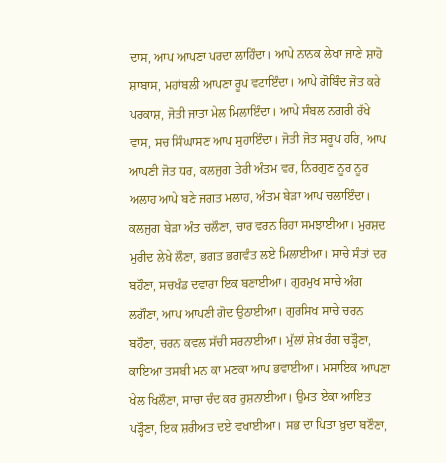ਦਾਸ, ਆਪ ਆਪਣਾ ਪਰਦਾ ਲਾਹਿੰਦਾ। ਆਪੇ ਨਾਨਕ ਲੇਖਾ ਜਾਣੇ ਸ਼ਾਹੋ ਸ਼ਾਬਾਸ, ਮਹਾਂਬਲੀ ਆਪਣਾ ਰੂਪ ਵਟਾਇੰਦਾ। ਆਪੇ ਗੋਬਿੰਦ ਜੋਤ ਕਰੇ ਪਰਕਾਸ਼, ਜੋਤੀ ਜਾਤਾ ਮੇਲ ਮਿਲਾਇੰਦਾ। ਆਪੇ ਸੰਬਲ ਨਗਰੀ ਰੱਖੇ ਵਾਸ, ਸਚ ਸਿੰਘਾਸਣ ਆਪ ਸੁਹਾਇੰਦਾ। ਜੋਤੀ ਜੋਤ ਸਰੂਪ ਹਰਿ, ਆਪ ਆਪਣੀ ਜੋਤ ਧਰ, ਕਲਜੁਗ ਤੇਰੀ ਅੰਤਮ ਵਰ, ਨਿਰਗੁਣ ਨੂਰ ਨੂਰ ਅਲਾਹ ਆਪੇ ਬਣੇ ਜਗਤ ਮਲਾਹ, ਅੰਤਮ ਬੇੜਾ ਆਪ ਚਲਾਇੰਦਾ। ਕਲਜੁਗ ਬੇੜਾ ਅੰਤ ਚਲੌਣਾ, ਚਾਰ ਵਰਨ ਰਿਹਾ ਸਮਝਾਈਆ। ਮੁਰਸ਼ਦ ਮੁਰੀਦ ਲੇਖੇ ਲੌਣਾ, ਭਗਤ ਭਗਵੰਤ ਲਏ ਮਿਲਾਈਆ। ਸਾਚੇ ਸੰਤਾਂ ਦਰ ਬਹੌਣਾ, ਸਚਖੰਡ ਦਵਾਰਾ ਇਕ ਬਣਾਈਆ। ਗੁਰਮੁਖ ਸਾਚੇ ਅੰਗ ਲਗੌਣਾ, ਆਪ ਆਪਣੀ ਗੋਦ ਉਠਾਈਆ। ਗੁਰਸਿਖ ਸਾਚੇ ਚਰਨ ਬਹੌਣਾ, ਚਰਨ ਕਵਲ ਸੱਚੀ ਸਰਨਾਈਆ। ਮੁੱਲਾਂ ਸ਼ੇਖ਼ ਰੰਗ ਚੜ੍ਹੌਣਾ, ਕਾਇਆ ਤਸਬੀ ਮਨ ਕਾ ਮਣਕਾ ਆਪ ਭਵਾਈਆ। ਮਸਾਇਕ ਆਪਣਾ ਖੇਲ ਖਿਲੌਣਾ, ਸਾਚਾ ਚੰਦ ਕਰ ਰੁਸ਼ਨਾਈਆ। ਉਮਤ ਏਕਾ ਆਇਤ ਪੜ੍ਹੌਣਾ, ਇਕ ਸ਼ਰੀਅਤ ਦਏ ਵਖਾਈਆ। ਸਭ ਦਾ ਪਿਤਾ ਖ਼ੁਦਾ ਬਣੌਣਾ,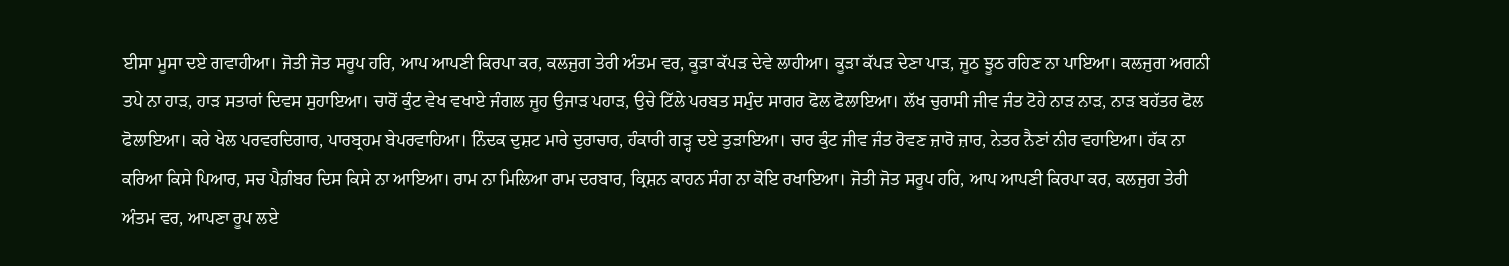ਈਸਾ ਮੂਸਾ ਦਏ ਗਵਾਹੀਆ। ਜੋਤੀ ਜੋਤ ਸਰੂਪ ਹਰਿ, ਆਪ ਆਪਣੀ ਕਿਰਪਾ ਕਰ, ਕਲਜੁਗ ਤੇਰੀ ਅੰਤਮ ਵਰ, ਕੂੜਾ ਕੱਪੜ ਦੇਵੇ ਲਾਹੀਆ। ਕੂੜਾ ਕੱਪੜ ਦੇਣਾ ਪਾੜ, ਜੂਠ ਝੂਠ ਰਹਿਣ ਨਾ ਪਾਇਆ। ਕਲਜੁਗ ਅਗਨੀ ਤਪੇ ਨਾ ਹਾੜ, ਹਾੜ ਸਤਾਰਾਂ ਦਿਵਸ ਸੁਹਾਇਆ। ਚਾਰੋਂ ਕੁੰਟ ਵੇਖ ਵਖਾਏ ਜੰਗਲ ਜੂਹ ਉਜਾੜ ਪਹਾੜ, ਉਚੇ ਟਿੱਲੇ ਪਰਬਤ ਸਮੁੰਦ ਸਾਗਰ ਫੋਲ ਫੋਲਾਇਆ। ਲੱਖ ਚੁਰਾਸੀ ਜੀਵ ਜੰਤ ਟੋਹੇ ਨਾੜ ਨਾੜ, ਨਾੜ ਬਹੱਤਰ ਫੋਲ ਫੋਲਾਇਆ। ਕਰੇ ਖੇਲ ਪਰਵਰਦਿਗਾਰ, ਪਾਰਬ੍ਰਹਮ ਬੇਪਰਵਾਹਿਆ। ਨਿੰਦਕ ਦੁਸ਼ਟ ਮਾਰੇ ਦੁਰਾਚਾਰ, ਹੰਕਾਰੀ ਗੜ੍ਹ ਦਏ ਤੁੜਾਇਆ। ਚਾਰ ਕੁੰਟ ਜੀਵ ਜੰਤ ਰੋਵਣ ਜ਼ਾਰੋ ਜ਼ਾਰ, ਨੇਤਰ ਨੈਣਾਂ ਨੀਰ ਵਹਾਇਆ। ਹੱਕ ਨਾ ਕਰਿਆ ਕਿਸੇ ਪਿਆਰ, ਸਚ ਪੈਗ਼ੰਬਰ ਦਿਸ ਕਿਸੇ ਨਾ ਆਇਆ। ਰਾਮ ਨਾ ਮਿਲਿਆ ਰਾਮ ਦਰਬਾਰ, ਕ੍ਰਿਸ਼ਨ ਕਾਹਨ ਸੰਗ ਨਾ ਕੋਇ ਰਖਾਇਆ। ਜੋਤੀ ਜੋਤ ਸਰੂਪ ਹਰਿ, ਆਪ ਆਪਣੀ ਕਿਰਪਾ ਕਰ, ਕਲਜੁਗ ਤੇਰੀ ਅੰਤਮ ਵਰ, ਆਪਣਾ ਰੂਪ ਲਏ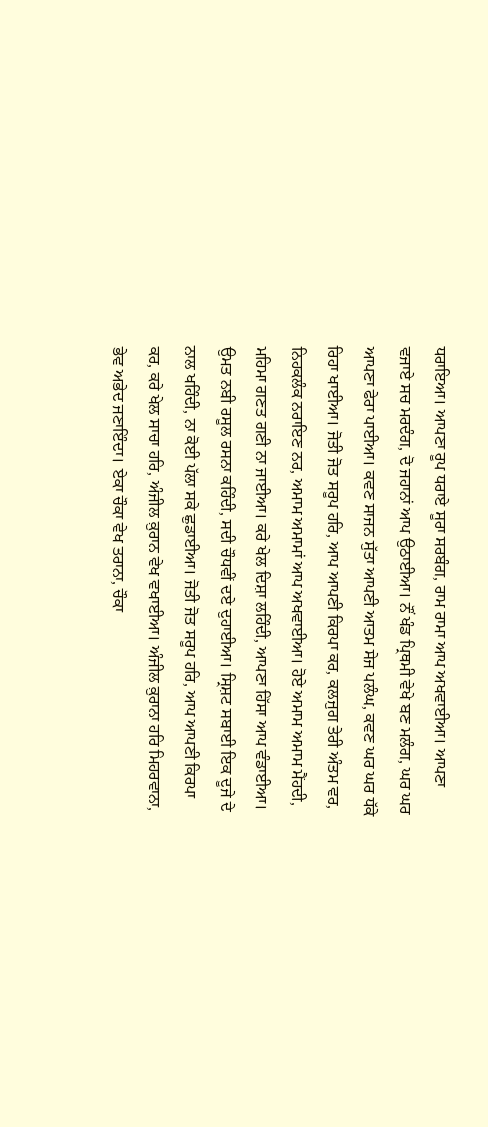ਧਰਾਇਆ। ਆਪਣਾ ਰੂਪ ਧਰਾਏ ਸੂਰਾ ਸਰਬੰਗ, ਰਾਮ ਰਾਮਾ ਆਪ ਅਖਵਾਈਆ। ਆਪਣਾ ਵਜਾਏ ਸਚ ਮਰਦੰਗ, ਦੋ ਜਹਾਨਾਂ ਆਪ ਉਠਾਈਆ। ਨੌਂ ਖੰਡ ਪ੍ਰਿਥਮੀ ਵੇਖੇ ਬਣ ਮਲੰਗ, ਘਰ ਘਰ ਆਪਣਾ ਫੇਰਾ ਪਾਈਆ। ਕਵਣ ਸਾਜਨ ਸੁੱਤਾ ਆਪਣੀ ਆਤਮ ਸੇਜ ਪਲੰਘ, ਕਵਣ ਘਰ ਘਰ ਧੱਕੇ ਰਿਹਾ ਖਾਈਆ। ਜੋਤੀ ਜੋਤ ਸਰੂਪ ਹਰਿ, ਆਪ ਆਪਣੀ ਕਿਰਪਾ ਕਰ, ਕਲਜੁਗ ਤੇਰੀ ਅੰਤਮ ਵਰ, ਨਿਹਕਲੰਕ ਨਰਾਇਣ ਨਰ, ਅਮਾਮ ਅਮਾਮਾਂ ਆਪ ਅਖਵਾਈਆ। ਹੋਏ ਅਮਾਮ ਅਮਾਮ ਮੈਂਹਦੀ, ਮਹਿਮਾ ਗਣਤ ਗਣੀ ਨਾ ਜਾਈਆ। ਕਰੇ ਖੇਲ ਦਿਸ਼ਾ ਲਹਿੰਦੀ, ਆਪਣਾ ਹਿੱਸਾ ਆਪ ਵੰਡਾਈਆ। ਉਮਤ ਨਬੀ ਰਸੂਲ ਰਸਨਾ ਕਹਿੰਦੀ, ਸਦੀ ਚੌਧਵੀਂ ਦਏ ਦੁਹਾਈਆ। ਸ੍ਰਿਸ਼ਟ ਸਬਾਈ ਇਕ ਦੂਜੇ ਦੇ ਨਾਲ ਖਹਿੰਦੀ, ਨਾ ਕੋਈ ਪੱਲਾ ਸਕੇ ਛੁਡਾਈਆ। ਜੋਤੀ ਜੋਤ ਸਰੂਪ ਹਰਿ, ਆਪ ਆਪਣੀ ਕਿਰਪਾ ਕਰ, ਕਰੇ ਖੇਲ ਸਾਚਾ ਹਰਿ, ਅੰਜੀਲ ਕ਼ੁਰਾਨ ਵੇਖ ਵਖਾਈਆ। ਅੰਜੀਲ ਕ਼ੁਰਾਨਾ ਹਰਿ ਮਿਹਰਵਾਨਾ, ਭੇਵ ਅਭੇਦ ਜਣਾਇੰਦਾ। ਏਕਾ ਚੌਕਾ ਵੇਖ ਤਰਾਨਾ, ਚੌਕਾ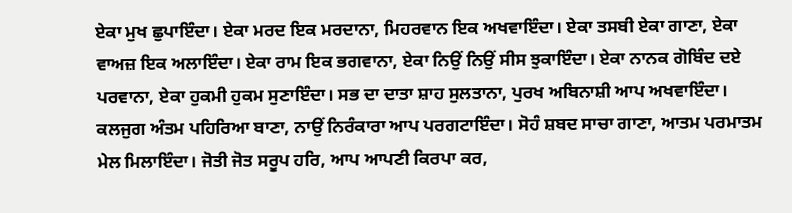ਏਕਾ ਮੁਖ ਛੁਪਾਇੰਦਾ। ਏਕਾ ਮਰਦ ਇਕ ਮਰਦਾਨਾ, ਮਿਹਰਵਾਨ ਇਕ ਅਖਵਾਇੰਦਾ। ਏਕਾ ਤਸਬੀ ਏਕਾ ਗਾਣਾ, ਏਕਾ ਵਾਅਜ਼ ਇਕ ਅਲਾਇੰਦਾ। ਏਕਾ ਰਾਮ ਇਕ ਭਗਵਾਨਾ, ਏਕਾ ਨਿਉਂ ਨਿਉਂ ਸੀਸ ਝੁਕਾਇੰਦਾ। ਏਕਾ ਨਾਨਕ ਗੋਬਿੰਦ ਦਏ ਪਰਵਾਨਾ, ਏਕਾ ਹੁਕਮੀ ਹੁਕਮ ਸੁਣਾਇੰਦਾ। ਸਭ ਦਾ ਦਾਤਾ ਸ਼ਾਹ ਸੁਲਤਾਨਾ, ਪੁਰਖ ਅਬਿਨਾਸ਼ੀ ਆਪ ਅਖਵਾਇੰਦਾ। ਕਲਜੁਗ ਅੰਤਮ ਪਹਿਰਿਆ ਬਾਣਾ, ਨਾਉਂ ਨਿਰੰਕਾਰਾ ਆਪ ਪਰਗਟਾਇੰਦਾ। ਸੋਹੰ ਸ਼ਬਦ ਸਾਚਾ ਗਾਣਾ, ਆਤਮ ਪਰਮਾਤਮ ਮੇਲ ਮਿਲਾਇੰਦਾ। ਜੋਤੀ ਜੋਤ ਸਰੂਪ ਹਰਿ, ਆਪ ਆਪਣੀ ਕਿਰਪਾ ਕਰ,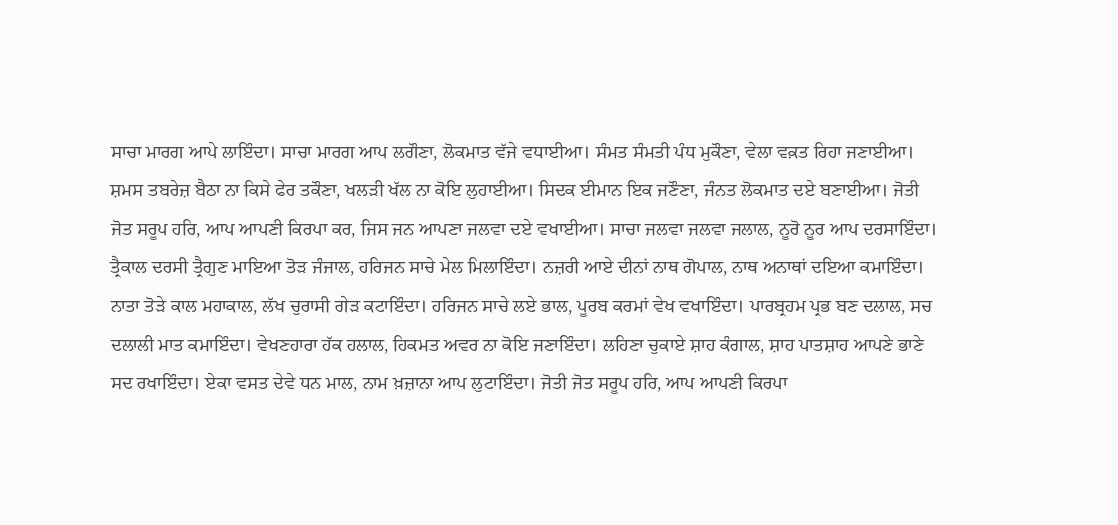ਸਾਚਾ ਮਾਰਗ ਆਪੇ ਲਾਇੰਦਾ। ਸਾਚਾ ਮਾਰਗ ਆਪ ਲਗੌਣਾ, ਲੋਕਮਾਤ ਵੱਜੇ ਵਧਾਈਆ। ਸੰਮਤ ਸੰਮਤੀ ਪੰਧ ਮੁਕੌਣਾ, ਵੇਲਾ ਵਕ਼ਤ ਰਿਹਾ ਜਣਾਈਆ। ਸ਼ਮਸ ਤਬਰੇਜ਼ ਬੈਠਾ ਨਾ ਕਿਸੇ ਫੇਰ ਤਕੌਣਾ, ਖਲੜੀ ਖੱਲ ਨਾ ਕੋਇ ਲੁਹਾਈਆ। ਸਿਦਕ ਈਮਾਨ ਇਕ ਜਣੌਣਾ, ਜੰਨਤ ਲੋਕਮਾਤ ਦਏ ਬਣਾਈਆ। ਜੋਤੀ ਜੋਤ ਸਰੂਪ ਹਰਿ, ਆਪ ਆਪਣੀ ਕਿਰਪਾ ਕਰ, ਜਿਸ ਜਨ ਆਪਣਾ ਜਲਵਾ ਦਏ ਵਖਾਈਆ। ਸਾਚਾ ਜਲਵਾ ਜਲਵਾ ਜਲਾਲ, ਨੂਰੋ ਨੂਰ ਆਪ ਦਰਸਾਇੰਦਾ। ਤ੍ਰੈਕਾਲ ਦਰਸੀ ਤ੍ਰੈਗੁਣ ਮਾਇਆ ਤੋੜ ਜੰਜਾਲ, ਹਰਿਜਨ ਸਾਚੇ ਮੇਲ ਮਿਲਾਇੰਦਾ। ਨਜ਼ਰੀ ਆਏ ਦੀਨਾਂ ਨਾਥ ਗੋਪਾਲ, ਨਾਥ ਅਨਾਥਾਂ ਦਇਆ ਕਮਾਇੰਦਾ। ਨਾਤਾ ਤੋੜੇ ਕਾਲ ਮਹਾਕਾਲ, ਲੱਖ ਚੁਰਾਸੀ ਗੇੜ ਕਟਾਇੰਦਾ। ਹਰਿਜਨ ਸਾਚੇ ਲਏ ਭਾਲ, ਪੂਰਬ ਕਰਮਾਂ ਵੇਖ ਵਖਾਇੰਦਾ। ਪਾਰਬ੍ਰਹਮ ਪ੍ਰਭ ਬਣ ਦਲਾਲ, ਸਚ ਦਲਾਲੀ ਮਾਤ ਕਮਾਇੰਦਾ। ਵੇਖਣਹਾਰਾ ਹੱਕ ਹਲਾਲ, ਹਿਕਮਤ ਅਵਰ ਨਾ ਕੋਇ ਜਣਾਇੰਦਾ। ਲਹਿਣਾ ਚੁਕਾਏ ਸ਼ਾਹ ਕੰਗਾਲ, ਸ਼ਾਹ ਪਾਤਸ਼ਾਹ ਆਪਣੇ ਭਾਣੇ ਸਦ ਰਖਾਇੰਦਾ। ਏਕਾ ਵਸਤ ਦੇਵੇ ਧਨ ਮਾਲ, ਨਾਮ ਖ਼ਜ਼ਾਨਾ ਆਪ ਲੁਟਾਇੰਦਾ। ਜੋਤੀ ਜੋਤ ਸਰੂਪ ਹਰਿ, ਆਪ ਆਪਣੀ ਕਿਰਪਾ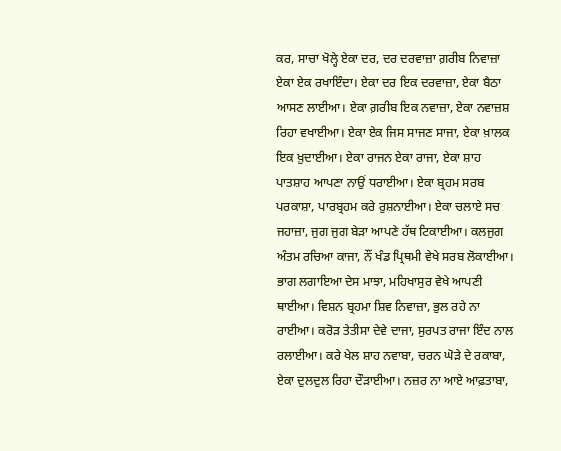ਕਰ, ਸਾਚਾ ਖੋਲ੍ਹੇ ਏਕਾ ਦਰ, ਦਰ ਦਰਵਾਜ਼ਾ ਗ਼ਰੀਬ ਨਿਵਾਜ਼ਾ ਏਕਾ ਏਕ ਰਖਾਇੰਦਾ। ਏਕਾ ਦਰ ਇਕ ਦਰਵਾਜ਼ਾ, ਏਕਾ ਬੈਠਾ ਆਸਣ ਲਾਈਆ। ਏਕਾ ਗ਼ਰੀਬ ਇਕ ਨਵਾਜ਼ਾ, ਏਕਾ ਨਵਾਜ਼ਸ਼ ਰਿਹਾ ਵਖਾਈਆ। ਏਕਾ ਏਕ ਜਿਸ ਸਾਜਣ ਸਾਜਾ, ਏਕਾ ਖ਼ਾਲਕ ਇਕ ਖ਼ੁਦਾਈਆ। ਏਕਾ ਰਾਜਨ ਏਕਾ ਰਾਜਾ, ਏਕਾ ਸ਼ਾਹ ਪਾਤਸ਼ਾਹ ਆਪਣਾ ਨਾਉਂ ਧਰਾਈਆ। ਏਕਾ ਬ੍ਰਹਮ ਸਰਬ ਪਰਕਾਸ਼ਾ, ਪਾਰਬ੍ਰਹਮ ਕਰੇ ਰੁਸ਼ਨਾਈਆ। ਏਕਾ ਚਲਾਏ ਸਚ ਜਹਾਜ਼ਾ, ਜੁਗ ਜੁਗ ਬੇੜਾ ਆਪਣੇ ਹੱਥ ਟਿਕਾਈਆ। ਕਲਜੁਗ ਅੰਤਮ ਰਚਿਆ ਕਾਜਾ, ਨੌਂ ਖੰਡ ਪ੍ਰਿਥਮੀ ਵੇਖੇ ਸਰਬ ਲੋਕਾਈਆ। ਭਾਗ ਲਗਾਇਆ ਦੇਸ ਮਾਝਾ, ਮਹਿਖਾਸੁਰ ਵੇਖੇ ਆਪਣੀ ਥਾਈਆ। ਵਿਸ਼ਨ ਬ੍ਰਹਮਾ ਸ਼ਿਵ ਨਿਵਾਜ਼ਾ, ਭੁਲ ਰਹੇ ਨਾ ਰਾਈਆ। ਕਰੋੜ ਤੇਤੀਸਾ ਦੇਵੇ ਦਾਜਾ, ਸੁਰਪਤ ਰਾਜਾ ਇੰਦ ਨਾਲ ਰਲਾਈਆ। ਕਰੇ ਖੇਲ ਸ਼ਾਹ ਨਵਾਬਾ, ਚਰਨ ਘੋੜੇ ਦੇ ਰਕਾਬਾ, ਏਕਾ ਦੁਲਦੁਲ ਰਿਹਾ ਦੌੜਾਈਆ। ਨਜ਼ਰ ਨਾ ਆਏ ਆਫ਼ਤਾਬਾ,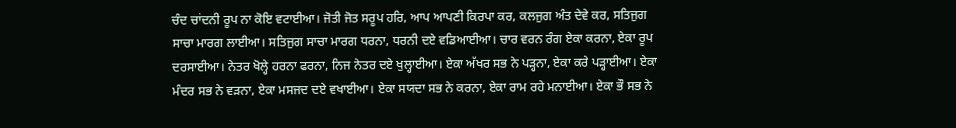ਚੰਦ ਚਾਂਦਨੀ ਰੂਪ ਨਾ ਕੋਇ ਵਟਾਈਆ। ਜੋਤੀ ਜੋਤ ਸਰੂਪ ਹਰਿ, ਆਪ ਆਪਣੀ ਕਿਰਪਾ ਕਰ, ਕਲਜੁਗ ਅੰਤ ਦੇਵੇ ਕਰ, ਸਤਿਜੁਗ ਸਾਚਾ ਮਾਰਗ ਲਾਈਆ। ਸਤਿਜੁਗ ਸਾਚਾ ਮਾਰਗ ਧਰਨਾ, ਧਰਨੀ ਦਏ ਵਡਿਆਈਆ। ਚਾਰ ਵਰਨ ਰੰਗ ਏਕਾ ਕਰਨਾ, ਏਕਾ ਰੂਪ ਦਰਸਾਈਆ। ਨੇਤਰ ਖੋਲ੍ਹੇ ਹਰਨਾ ਫਰਨਾ, ਨਿਜ ਨੇਤਰ ਦਏ ਖੁਲ੍ਹਾਈਆ। ਏਕਾ ਅੱਖਰ ਸਭ ਨੇ ਪੜ੍ਹਨਾ, ਏਕਾ ਕਰੇ ਪੜ੍ਹਾਈਆ। ਏਕਾ ਮੰਦਰ ਸਭ ਨੇ ਵੜਨਾ, ਏਕਾ ਮਸਜਦ ਦਏ ਵਖਾਈਆ। ਏਕਾ ਸਯਦਾ ਸਭ ਨੇ ਕਰਨਾ, ਏਕਾ ਰਾਮ ਰਹੇ ਮਨਾਈਆ। ਏਕਾ ਭੌ ਸਭ ਨੇ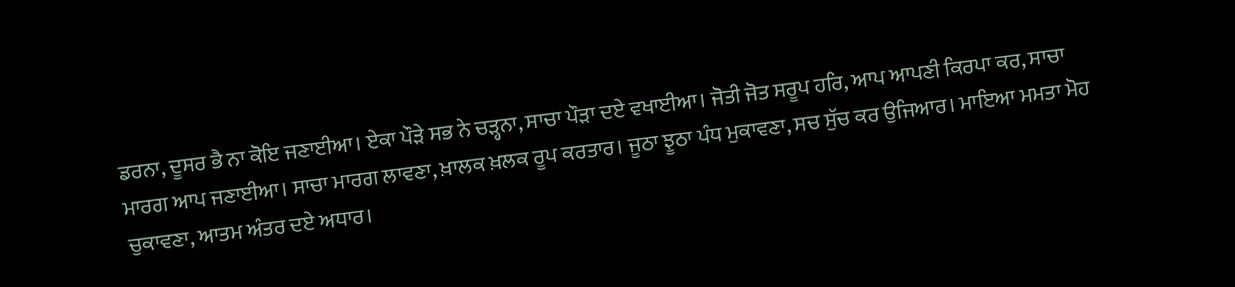ਡਰਨਾ, ਦੂਸਰ ਭੈ ਨਾ ਕੋਇ ਜਣਾਈਆ। ਏਕਾ ਪੌੜੇ ਸਭ ਨੇ ਚੜ੍ਹਨਾ, ਸਾਚਾ ਪੌੜਾ ਦਏ ਵਖਾਈਆ। ਜੋਤੀ ਜੋਤ ਸਰੂਪ ਹਰਿ, ਆਪ ਆਪਣੀ ਕਿਰਪਾ ਕਰ, ਸਾਚਾ ਮਾਰਗ ਆਪ ਜਣਾਈਆ। ਸਾਚਾ ਮਾਰਗ ਲਾਵਣਾ, ਖ਼ਾਲਕ ਖ਼ਲਕ ਰੂਪ ਕਰਤਾਰ। ਜੂਠਾ ਝੂਠਾ ਪੰਧ ਮੁਕਾਵਣਾ, ਸਚ ਸੁੱਚ ਕਰ ਉਜਿਆਰ। ਮਾਇਆ ਮਮਤਾ ਮੋਹ ਚੁਕਾਵਣਾ, ਆਤਮ ਅੰਤਰ ਦਏ ਅਧਾਰ।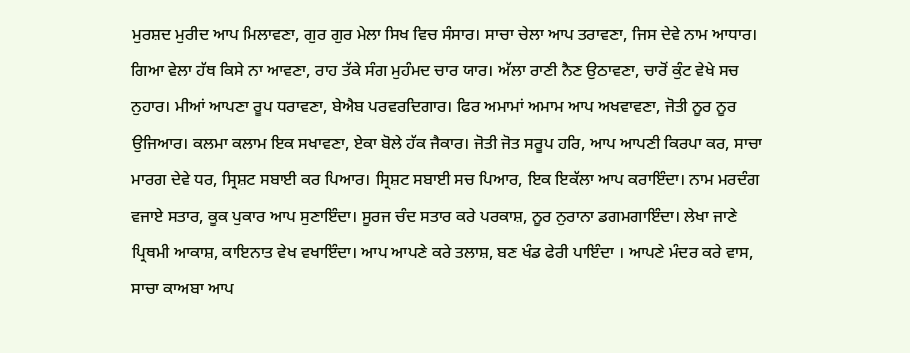ਮੁਰਸ਼ਦ ਮੁਰੀਦ ਆਪ ਮਿਲਾਵਣਾ, ਗੁਰ ਗੁਰ ਮੇਲਾ ਸਿਖ ਵਿਚ ਸੰਸਾਰ। ਸਾਚਾ ਚੇਲਾ ਆਪ ਤਰਾਵਣਾ, ਜਿਸ ਦੇਵੇ ਨਾਮ ਆਧਾਰ। ਗਿਆ ਵੇਲਾ ਹੱਥ ਕਿਸੇ ਨਾ ਆਵਣਾ, ਰਾਹ ਤੱਕੇ ਸੰਗ ਮੁਹੰਮਦ ਚਾਰ ਯਾਰ। ਅੱਲਾ ਰਾਣੀ ਨੈਣ ਉਠਾਵਣਾ, ਚਾਰੋਂ ਕੁੰਟ ਵੇਖੇ ਸਚ ਨੁਹਾਰ। ਮੀਆਂ ਆਪਣਾ ਰੂਪ ਧਰਾਵਣਾ, ਬੇਐਬ ਪਰਵਰਦਿਗਾਰ। ਫਿਰ ਅਮਾਮਾਂ ਅਮਾਮ ਆਪ ਅਖਵਾਵਣਾ, ਜੋਤੀ ਨੂਰ ਨੂਰ ਉਜਿਆਰ। ਕਲਮਾ ਕਲਾਮ ਇਕ ਸਖਾਵਣਾ, ਏਕਾ ਬੋਲੇ ਹੱਕ ਜੈਕਾਰ। ਜੋਤੀ ਜੋਤ ਸਰੂਪ ਹਰਿ, ਆਪ ਆਪਣੀ ਕਿਰਪਾ ਕਰ, ਸਾਚਾ ਮਾਰਗ ਦੇਵੇ ਧਰ, ਸ੍ਰਿਸ਼ਟ ਸਬਾਈ ਕਰ ਪਿਆਰ। ਸ੍ਰਿਸ਼ਟ ਸਬਾਈ ਸਚ ਪਿਆਰ, ਇਕ ਇਕੱਲਾ ਆਪ ਕਰਾਇੰਦਾ। ਨਾਮ ਮਰਦੰਗ ਵਜਾਏ ਸਤਾਰ, ਕੂਕ ਪੁਕਾਰ ਆਪ ਸੁਣਾਇੰਦਾ। ਸੂਰਜ ਚੰਦ ਸਤਾਰ ਕਰੇ ਪਰਕਾਸ਼, ਨੂਰ ਨੁਰਾਨਾ ਡਗਮਗਾਇੰਦਾ। ਲੇਖਾ ਜਾਣੇ ਪ੍ਰਿਥਮੀ ਆਕਾਸ਼, ਕਾਇਨਾਤ ਵੇਖ ਵਖਾਇੰਦਾ। ਆਪ ਆਪਣੇ ਕਰੇ ਤਲਾਸ਼, ਬਣ ਖੰਡ ਫੇਰੀ ਪਾਇੰਦਾ । ਆਪਣੇ ਮੰਦਰ ਕਰੇ ਵਾਸ, ਸਾਚਾ ਕਾਅਬਾ ਆਪ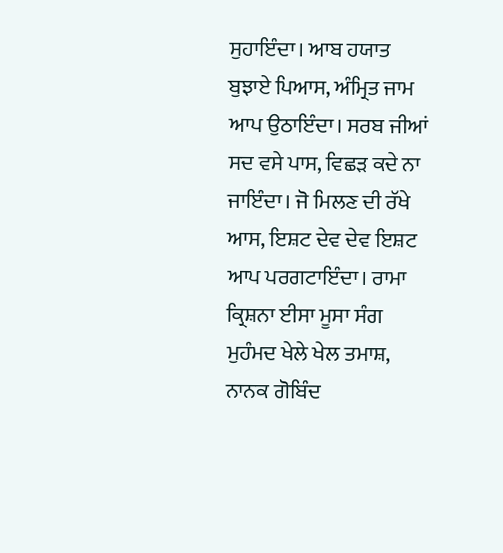ਸੁਹਾਇੰਦਾ। ਆਬ ਹਯਾਤ ਬੁਝਾਏ ਪਿਆਸ, ਅੰਮ੍ਰਿਤ ਜਾਮ ਆਪ ਉਠਾਇੰਦਾ। ਸਰਬ ਜੀਆਂ ਸਦ ਵਸੇ ਪਾਸ, ਵਿਛੜ ਕਦੇ ਨਾ ਜਾਇੰਦਾ। ਜੋ ਮਿਲਣ ਦੀ ਰੱਖੇ ਆਸ, ਇਸ਼ਟ ਦੇਵ ਦੇਵ ਇਸ਼ਟ ਆਪ ਪਰਗਟਾਇੰਦਾ। ਰਾਮਾ ਕ੍ਰਿਸ਼ਨਾ ਈਸਾ ਮੂਸਾ ਸੰਗ ਮੁਹੰਮਦ ਖੇਲੇ ਖੇਲ ਤਮਾਸ਼, ਨਾਨਕ ਗੋਬਿੰਦ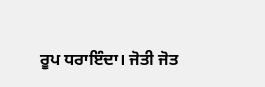ਰੂਪ ਧਰਾਇੰਦਾ। ਜੋਤੀ ਜੋਤ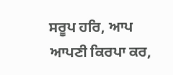ਸਰੂਪ ਹਰਿ, ਆਪ ਆਪਣੀ ਕਿਰਪਾ ਕਰ,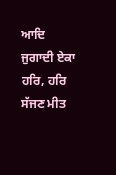ਆਦਿ ਜੁਗਾਦੀ ਏਕਾ ਹਰਿ, ਹਰਿ ਸੱਜਣ ਮੀਤ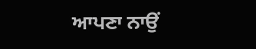ਆਪਣਾ ਨਾਉਂ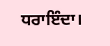ਧਰਾਇੰਦਾ।